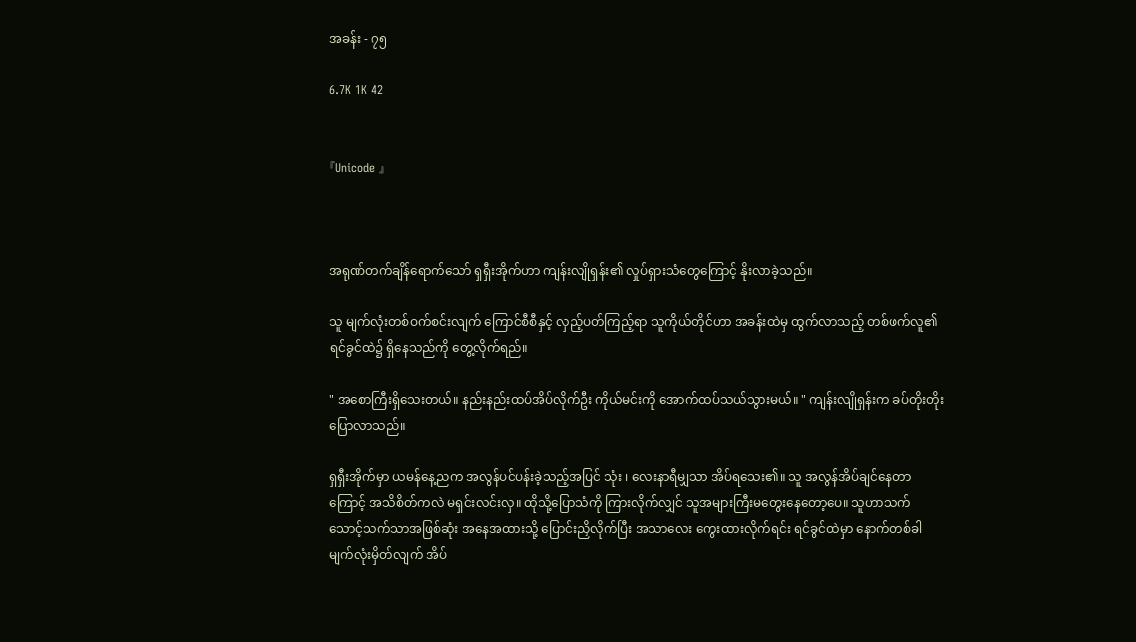အခန်း - ၇၅

6.7K 1K 42


『Unicode 』



အရုဏ်တက်ချိန်ရောက်သော် ရှရှီးအိုက်ဟာ ကျန်းလျိုရှန်း၏ လှုပ်ရှားသံတွေကြောင့် နိုးလာခဲ့သည်။

သူ မျက်လုံးတစ်ဝက်စင်းလျက် ကြောင်စီစီနှင့် လှည့်ပတ်ကြည့်ရာ သူကိုယ်တိုင်ဟာ အခန်းထဲမှ ထွက်လာသည့် တစ်ဖက်လူ၏ ရင်ခွင်ထဲ၌ ရှိနေသည်ကို တွေ့လိုက်ရည်။

" အစောကြီးရှိသေးတယ်။ နည်းနည်းထပ်အိပ်လိုက်ဦး ကိုယ်မင်းကို အောက်ထပ်သယ်သွားမယ်။ " ကျန်းလျိုရှန်းက ခပ်တိုးတိုးပြောလာသည်။

ရှရှီးအိုက်မှာ ယမန်နေ့ညက အလွန်ပင်ပန်းခဲ့သည့်အပြင် သုံး ၊ လေးနာရီမျှသာ အိပ်ရသေး၏။ သူ အလွန်အိပ်ချင်နေတာကြောင့် အသိစိတ်ကလဲ မရှင်းလင်းလှ။ ထိုသို့ပြောသံကို ကြားလိုက်လျှင် သူအများကြီးမတွေးနေတော့ပေ။ သူဟာသက်သောင့်သက်သာအဖြစ်ဆုံး အနေအထားသို့ ပြောင်းညှိလိုက်ပြီး အသာလေး ကွေးထားလိုက်ရင်း ရင်ခွင်ထဲမှာ နောက်တစ်ခါ မျက်လုံးမှိတ်လျက် အိပ်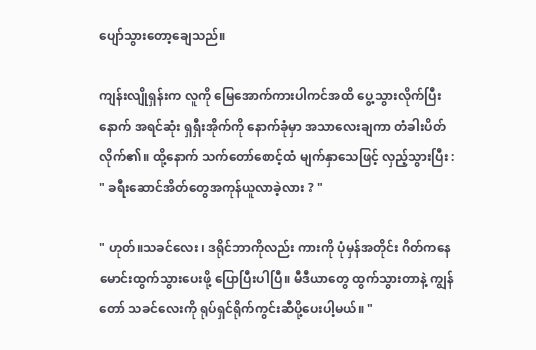ပျော်သွားတော့ချေသည်။

ကျန်းလျိုရှန်းက လူကို မြေအောက်ကားပါကင်အထိ ပွေ့သွားလိုက်ပြီးနောက် အရင်ဆုံး ရှရှီးအိုက်ကို နောက်ခုံမှာ အသာလေးချကာ တံခါးပိတ်လိုက်၏။ ထို့နောက် သက်တော်စောင့်ထံ မျက်နှာသေဖြင့် လှည့်သွားပြီး : " ခရီးဆောင်အိတ်တွေအကုန်ယူလာခဲ့လား ? "

" ဟုတ်။သခင်လေး ၊ ဒရိုင်ဘာကိုလည်း ကားကို ပုံမှန်အတိုင်း ဂိတ်ကနေ မောင်းထွက်သွားပေးဖို့ ပြောပြီးပါပြီ။ မီဒီယာတွေ ထွက်သွားတာနဲ့ ကျွန်တော် သခင်လေးကို ရုပ်ရှင်ရိုက်ကွင်းဆီပို့ပေးပါ့မယ်။ "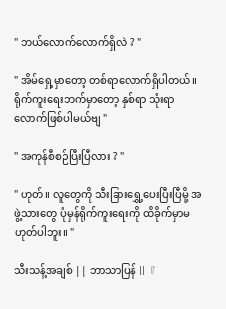" ဘယ်လောက်လောက်ရှိလဲ ? "

" အိမ်ရှေ့မှာတော့ တစ်ရာလောက်ရှိပါတယ်။ ရိုက်ကူးရေးဘက်မှာတော့ နှစ်ရာ သုံးရာလောက်ဖြစ်ပါမယ်ဗျ "

" အကုန်စီစဉ်ပြီးပြီလား ? "

" ဟုတ်။ လူတွေကို သီးခြားရွှေ့ပေးပြီးပြီမို့ အဖွဲ့သားတွေ ပုံမှန်ရိုက်ကူးရေးကို ထိခိုက်မှာမဟုတ်ပါဘူး။ "

သီးသန့်အချစ် || ဘာသာပြန် ||『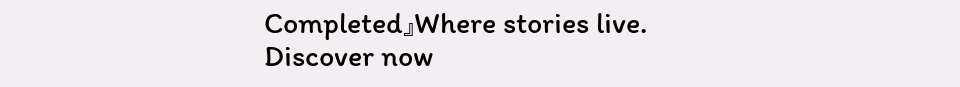Completed』Where stories live. Discover now